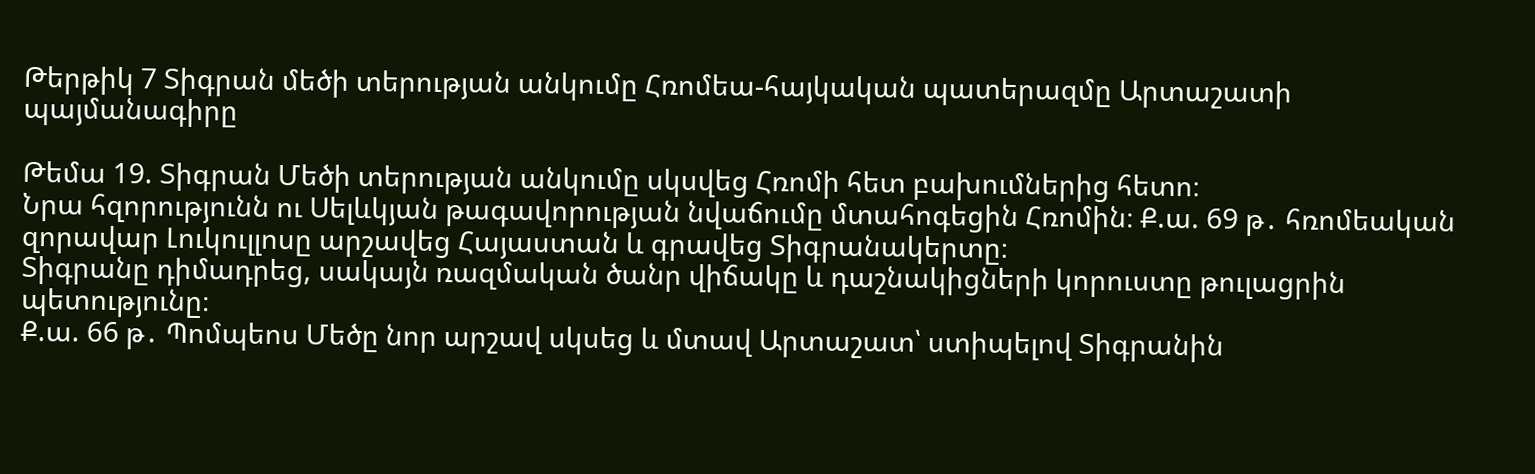Թերթիկ 7 Տիգրան մեծի տերության անկումը Հռոմեա-հայկական պատերազմը Արտաշատի պայմանագիրը

Թեմա 19. Տիգրան Մեծի տերության անկումը սկսվեց Հռոմի հետ բախումներից հետո։
Նրա հզորությունն ու Սելևկյան թագավորության նվաճումը մտահոգեցին Հռոմին։ Ք.ա. 69 թ․ հռոմեական զորավար Լուկուլլոսը արշավեց Հայաստան և գրավեց Տիգրանակերտը։
Տիգրանը դիմադրեց, սակայն ռազմական ծանր վիճակը և դաշնակիցների կորուստը թուլացրին պետությունը։
Ք.ա. 66 թ․ Պոմպեոս Մեծը նոր արշավ սկսեց և մտավ Արտաշատ՝ ստիպելով Տիգրանին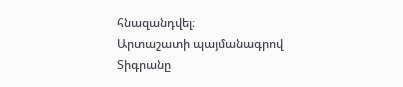հնազանդվել։
Արտաշատի պայմանագրով Տիգրանը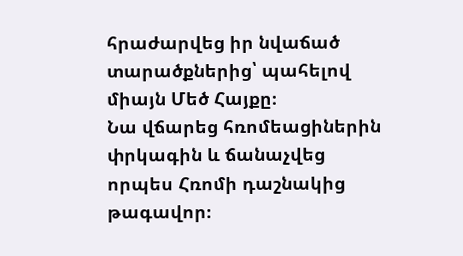հրաժարվեց իր նվաճած տարածքներից՝ պահելով միայն Մեծ Հայքը։
Նա վճարեց հռոմեացիներին փրկագին և ճանաչվեց որպես Հռոմի դաշնակից թագավոր։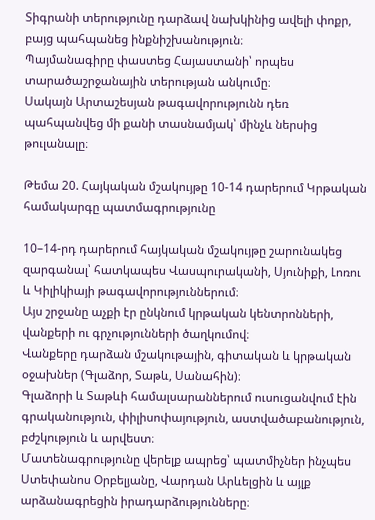Տիգրանի տերությունը դարձավ նախկինից ավելի փոքր, բայց պահպանեց ինքնիշխանություն։
Պայմանագիրը փաստեց Հայաստանի՝ որպես տարածաշրջանային տերության անկումը։
Սակայն Արտաշեսյան թագավորությունն դեռ պահպանվեց մի քանի տասնամյակ՝ մինչև ներսից թուլանալը։

Թեմա 20. Հայկական մշակույթը 10-14 դարերում Կրթական համակարգը պատմագրությունը

10–14-րդ դարերում հայկական մշակույթը շարունակեց զարգանալ՝ հատկապես Վասպուրականի, Սյունիքի, Լոռու և Կիլիկիայի թագավորություններում։
Այս շրջանը աչքի էր ընկնում կրթական կենտրոնների, վանքերի ու գրչությունների ծաղկումով։
Վանքերը դարձան մշակութային, գիտական և կրթական օջախներ (Գլաձոր, Տաթև, Սանահին)։
Գլաձորի և Տաթևի համալսարաններում ուսուցանվում էին գրականություն, փիլիսոփայություն, աստվածաբանություն, բժշկություն և արվեստ։
Մատենագրությունը վերելք ապրեց՝ պատմիչներ ինչպես Ստեփանոս Օրբելյանը, Վարդան Արևելցին և այլք արձանագրեցին իրադարձությունները։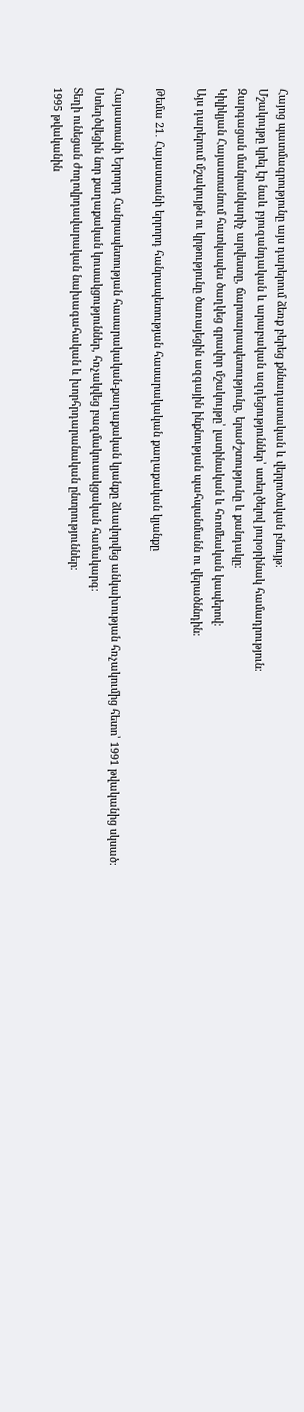Հայոց պատմագրությունը այս դարերում ձեռք բերեց քննադատական և վերլուծական բնույթ։
Մշակույթը կրել էր նաև բյուզանդական և արաբական ազդեցություններ՝ ստեղծելով յուրօրինակ համադրություն։
Զարգացան մանրանկարիչ արվեստը, ճարտարապետությունը, երաժշտությունը և քանդակը։
Կիլիկյան Հայաստանում հատկապես ծաղկեց գրավոր մշակույթը՝ լատինական և հռոմեական կապերով։
Այս դարերում մշակույթն ու կրթությունը ծառայեցին ազգային ինքնության պահպանմանն ու վերածննդին։

Թեմա 21․ Հայաստանի երրորդ հանրապետության հասարակական քաղաքական կյանքը

Հայաստանի Երրորդ Հանրապետության հասարակական-քաղաքական կյանքը ձևավորվեց անկախության հռչակումից հետո՝ 1991 թվականից սկսած։
Ստեղծվեցին նոր քաղաքական կուսակցություններ, հռչակվեց բազմակուսակցական համակարգ։
Տեղի ունեցան ժողովրդավարական նախագահական և խորհրդարանական ընտրություններ։
1995 թվականին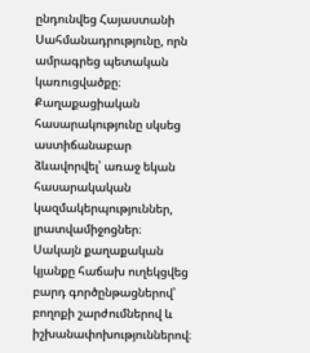ընդունվեց Հայաստանի Սահմանադրությունը, որն ամրագրեց պետական կառուցվածքը։
Քաղաքացիական հասարակությունը սկսեց աստիճանաբար ձևավորվել՝ առաջ եկան հասարակական կազմակերպություններ, լրատվամիջոցներ։
Սակայն քաղաքական կյանքը հաճախ ուղեկցվեց բարդ գործընթացներով՝ բողոքի շարժումներով և իշխանափոխություններով։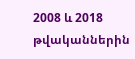2008 և 2018 թվականներին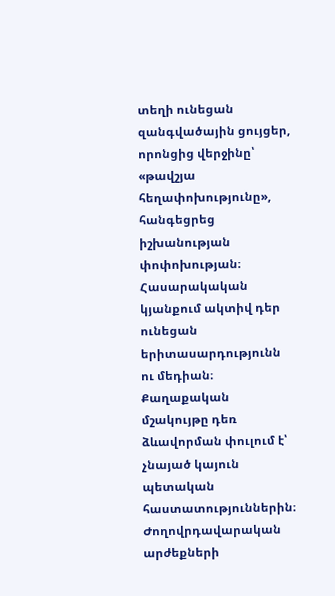տեղի ունեցան զանգվածային ցույցեր, որոնցից վերջինը՝ «թավշյա հեղափոխությունը», հանգեցրեց իշխանության փոփոխության։
Հասարակական կյանքում ակտիվ դեր ունեցան երիտասարդությունն ու մեդիան։
Քաղաքական մշակույթը դեռ ձևավորման փուլում է՝ չնայած կայուն պետական հաստատություններին։
Ժողովրդավարական արժեքների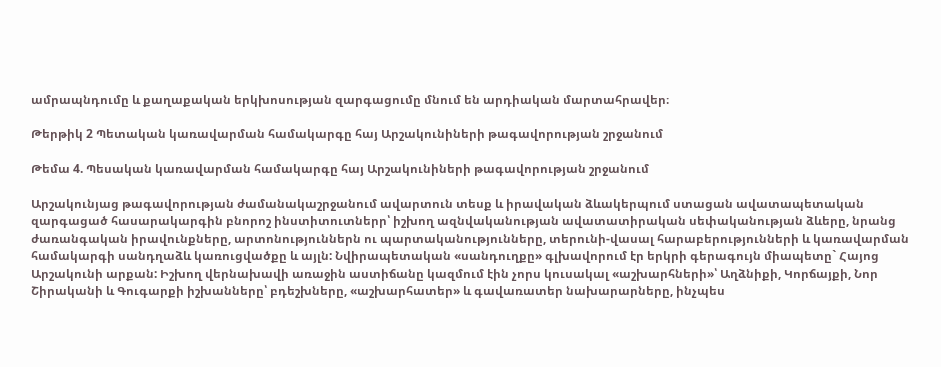ամրապնդումը և քաղաքական երկխոսության զարգացումը մնում են արդիական մարտահրավեր։

Թերթիկ 2 Պետական կառավարման համակարգը հայ Արշակունիների թագավորության շրջանում

Թեմա 4. Պեսական կառավարման համակարգը հայ Արշակունիների թագավորության շրջանում

Արշակունյաց թագավորության ժամանակաշրջանում ավարտուն տեսք և իրավական ձևակերպում ստացան ավատապետական զարգացած հասարակարգին բնորոշ ինստիտուտներր՝ իշխող ազնվականության ավատատիրական սեփականության ձևերը, նրանց ժառանգական իրավունքները, արտոնություններն ու պարտականությունները, տերունի-վասալ հարաբերությունների և կառավարման համակարգի սանդղաձև կառուցվածքը և այլն: Նվիրապետական «սանդուղքը» գլխավորում էր երկրի գերագույն միապետը` Հայոց Արշակունի արքան: Իշխող վերնախավի առաջին աստիճանը կազմում էին չորս կուսակալ «աշխարհների»՝ Աղձնիքի, Կորճայքի, Նոր Շիրականի և Գուգարքի իշխանները՝ բդեշխները, «աշխարհատեր» և գավառատեր նախարարները, ինչպես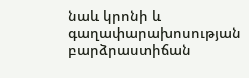նաև կրոնի և գաղափարախոսության բարձրաստիճան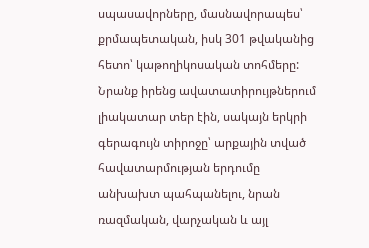սպասավորները, մասնավորապես՝ քրմապետական, իսկ 301 թվականից հետո՝ կաթողիկոսական տոհմերը: Նրանք իրենց ավատատիրույթներում լիակատար տեր էին, սակայն երկրի գերագույն տիրոջը՝ արքային տված հավատարմության երդումը անխախտ պահպանելու, նրան ռազմական, վարչական և այլ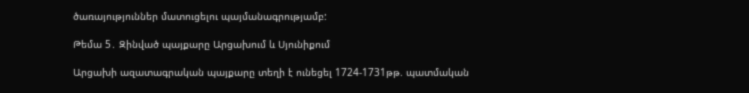ծառայություններ մատուցելու պայմանագրությամբ:

Թեմա 5․ Զինված պայքարը Արցախում և Սյունիքում

Արցախի ազատագրական պայքարը տեղի է ունեցել 1724-1731թթ. պատմական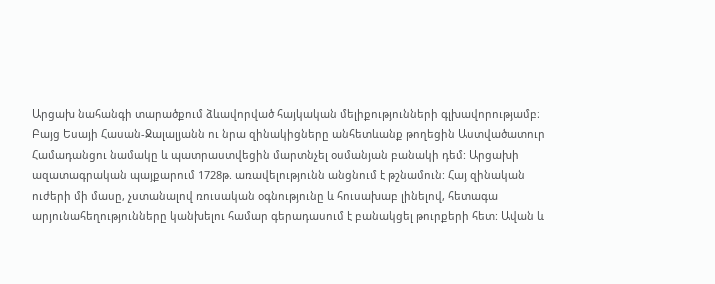Արցախ նահանգի տարածքում ձևավորված հայկական մելիքությունների գլխավորությամբ։ Բայց Եսայի Հասան-Ջալալյանն ու նրա զինակիցները անհետևանք թողեցին Աստվածատուր Համադանցու նամակը և պատրաստվեցին մարտնչել օսմանյան բանակի դեմ: Արցախի ազատագրական պայքարում 1728թ. առավելությունն անցնում է թշնամուն: Հայ զինական ուժերի մի մասը, չստանալով ռուսական օգնությունը և հուսախաբ լինելով, հետագա արյունահեղությունները կանխելու համար գերադասում է բանակցել թուրքերի հետ: Ավան և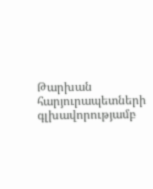Թարխան հարյուրապետների գլխավորությամբ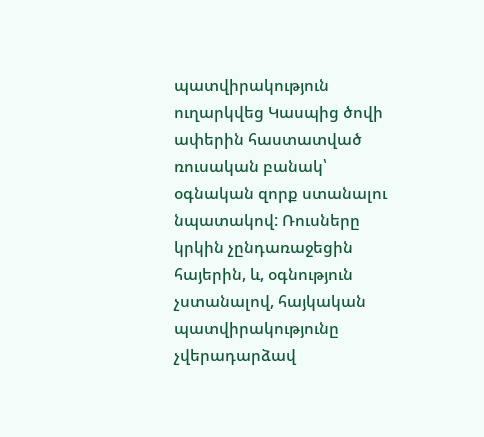պատվիրակություն ուղարկվեց Կասպից ծովի ափերին հաստատված ռուսական բանակ՝ օգնական զորք ստանալու նպատակով: Ռուսները կրկին չընդառաջեցին հայերին, և, օգնություն չստանալով, հայկական պատվիրակությունը չվերադարձավ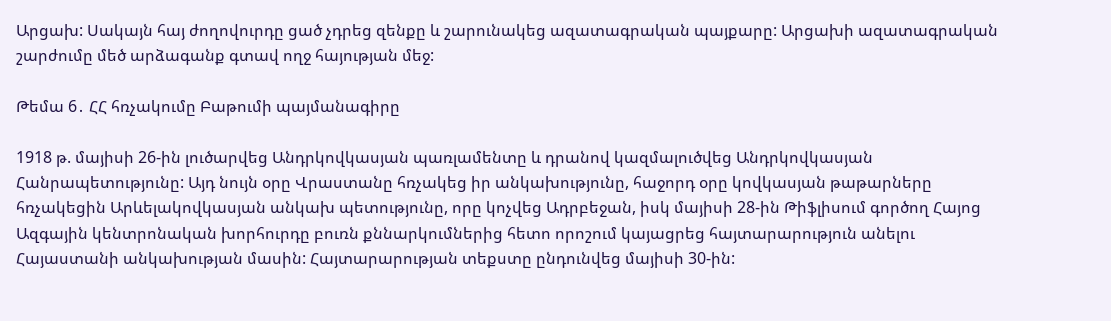Արցախ: Սակայն հայ ժողովուրդը ցած չդրեց զենքը և շարունակեց ազատագրական պայքարը: Արցախի ազատագրական շարժումը մեծ արձագանք գտավ ողջ հայության մեջ:

Թեմա 6․ ՀՀ հռչակումը Բաթումի պայմանագիրը

1918 թ. մայիսի 26-ին լուծարվեց Անդրկովկասյան պառլամենտը և դրանով կազմալուծվեց Անդրկովկասյան Հանրապետությունը: Այդ նույն օրը Վրաստանը հռչակեց իր անկախությունը, հաջորդ օրը կովկասյան թաթարները հռչակեցին Արևելակովկասյան անկախ պետությունը, որը կոչվեց Ադրբեջան, իսկ մայիսի 28-ին Թիֆլիսում գործող Հայոց Ազգային կենտրոնական խորհուրդը բուռն քննարկումներից հետո որոշում կայացրեց հայտարարություն անելու Հայաստանի անկախության մասին: Հայտարարության տեքստը ընդունվեց մայիսի 30-ին: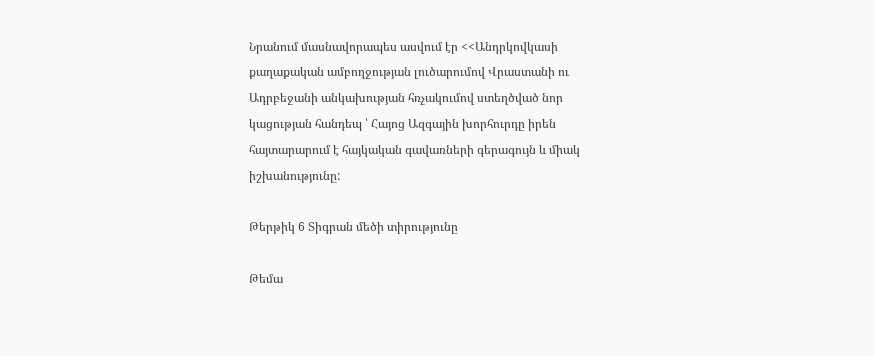Նրանում մասնավորապես ասվում էր <<Անդրկովկասի քաղաքական ամբողջության լուծարումով Վրաստանի ու Ադրբեջանի անկախության հռչակումով ստեղծված նոր կացության հանդեպ ՝ Հայոց Ազգային խորհուրդը իրեն հայտարարում է հայկական գավառների գերագույն և միակ իշխանությունը:

Թերթիկ 6 Տիգրան մեծի տիրությունը

Թեմա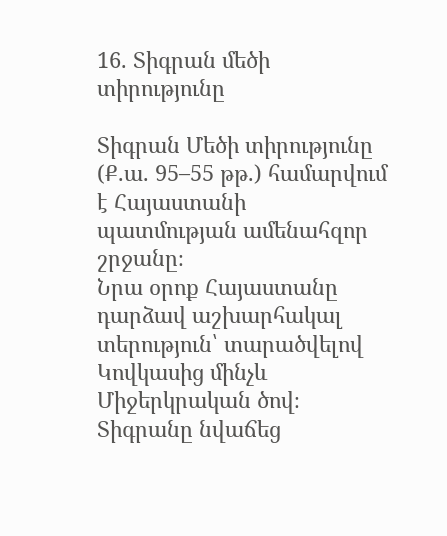16. Տիգրան մեծի տիրությունը

Տիգրան Մեծի տիրությունը (Ք.ա. 95–55 թթ.) համարվում է Հայաստանի պատմության ամենահզոր շրջանը։
Նրա օրոք Հայաստանը դարձավ աշխարհակալ տերություն՝ տարածվելով Կովկասից մինչև Միջերկրական ծով։
Տիգրանը նվաճեց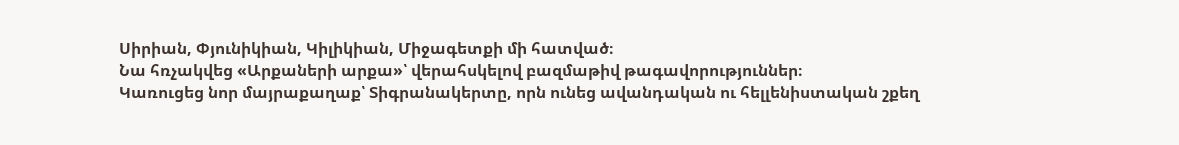Սիրիան, Փյունիկիան, Կիլիկիան, Միջագետքի մի հատված։
Նա հռչակվեց «Արքաների արքա»՝ վերահսկելով բազմաթիվ թագավորություններ։
Կառուցեց նոր մայրաքաղաք՝ Տիգրանակերտը, որն ունեց ավանդական ու հելլենիստական շքեղ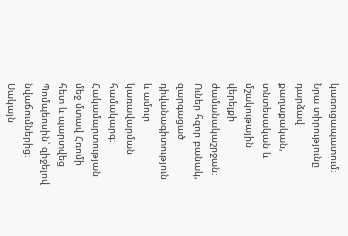կառուցապատում։
Նրա տիրությունը դարձավ քաղաքական, տնտեսական և մշակութային վերելքի ժամանակաշրջան։
Ուներ հզոր բանակ, զարգացած դիվանագիտություն և ամուր կառավարման համակարգ։
Հակամարտության մեջ մտավ Հռոմի հետ և պարտվեց Պոմպեոսին՝ զիջելով նվաճումներից։
Սակայն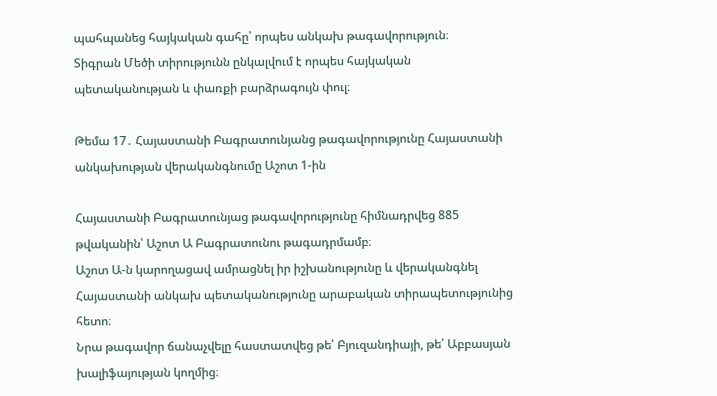պահպանեց հայկական գահը՝ որպես անկախ թագավորություն։
Տիգրան Մեծի տիրությունն ընկալվում է որպես հայկական պետականության և փառքի բարձրագույն փուլ։

Թեմա 17․ Հայաստանի Բագրատունյանց թագավորությունը Հայաստանի անկախության վերականգնումը Աշոտ 1-ին

Հայաստանի Բագրատունյաց թագավորությունը հիմնադրվեց 885 թվականին՝ Աշոտ Ա Բագրատունու թագադրմամբ։
Աշոտ Ա-ն կարողացավ ամրացնել իր իշխանությունը և վերականգնել Հայաստանի անկախ պետականությունը արաբական տիրապետությունից հետո։
Նրա թագավոր ճանաչվելը հաստատվեց թե՛ Բյուզանդիայի, թե՛ Աբբասյան խալիֆայության կողմից։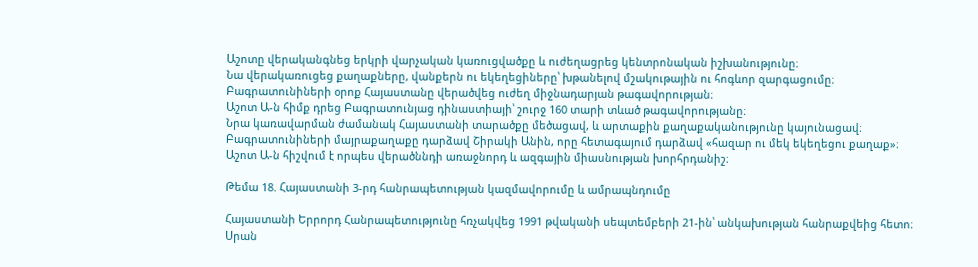Աշոտը վերականգնեց երկրի վարչական կառուցվածքը և ուժեղացրեց կենտրոնական իշխանությունը։
Նա վերակառուցեց քաղաքները, վանքերն ու եկեղեցիները՝ խթանելով մշակութային ու հոգևոր զարգացումը։
Բագրատունիների օրոք Հայաստանը վերածվեց ուժեղ միջնադարյան թագավորության։
Աշոտ Ա-ն հիմք դրեց Բագրատունյաց դինաստիայի՝ շուրջ 160 տարի տևած թագավորությանը։
Նրա կառավարման ժամանակ Հայաստանի տարածքը մեծացավ, և արտաքին քաղաքականությունը կայունացավ։
Բագրատունիների մայրաքաղաքը դարձավ Շիրակի Անին, որը հետագայում դարձավ «հազար ու մեկ եկեղեցու քաղաք»։
Աշոտ Ա-ն հիշվում է որպես վերածննդի առաջնորդ և ազգային միասնության խորհրդանիշ։

Թեմա 18. Հայաստանի 3-րդ հանրապետության կազմավորումը և ամրապնդումը

Հայաստանի Երրորդ Հանրապետությունը հռչակվեց 1991 թվականի սեպտեմբերի 21-ին՝ անկախության հանրաքվեից հետո։
Սրան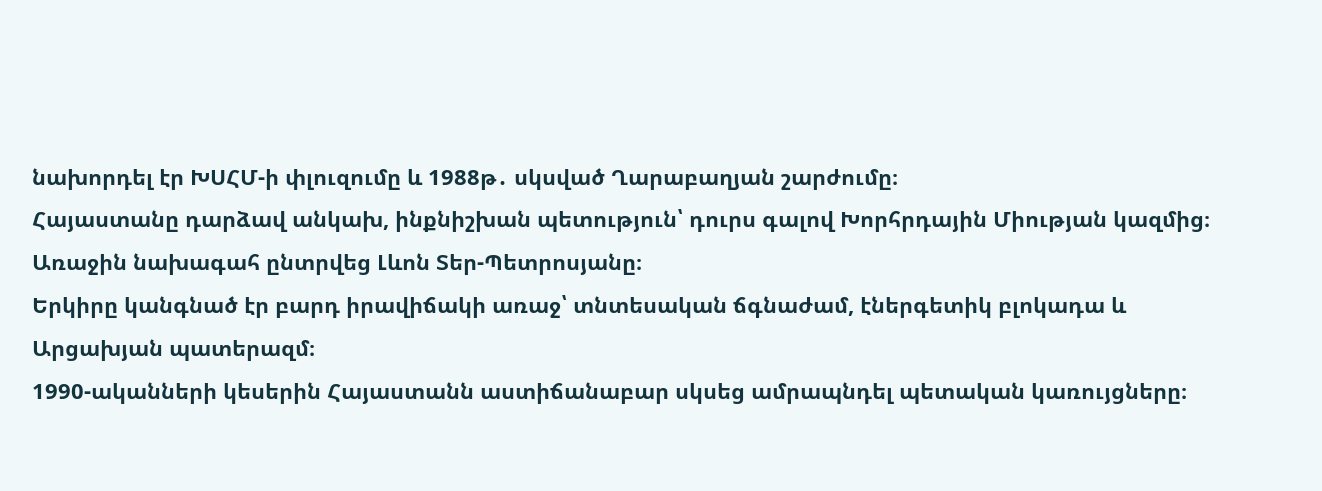նախորդել էր ԽՍՀՄ-ի փլուզումը և 1988թ․ սկսված Ղարաբաղյան շարժումը։
Հայաստանը դարձավ անկախ, ինքնիշխան պետություն՝ դուրս գալով Խորհրդային Միության կազմից։
Առաջին նախագահ ընտրվեց Լևոն Տեր-Պետրոսյանը։
Երկիրը կանգնած էր բարդ իրավիճակի առաջ՝ տնտեսական ճգնաժամ, էներգետիկ բլոկադա և Արցախյան պատերազմ։
1990-ականների կեսերին Հայաստանն աստիճանաբար սկսեց ամրապնդել պետական կառույցները։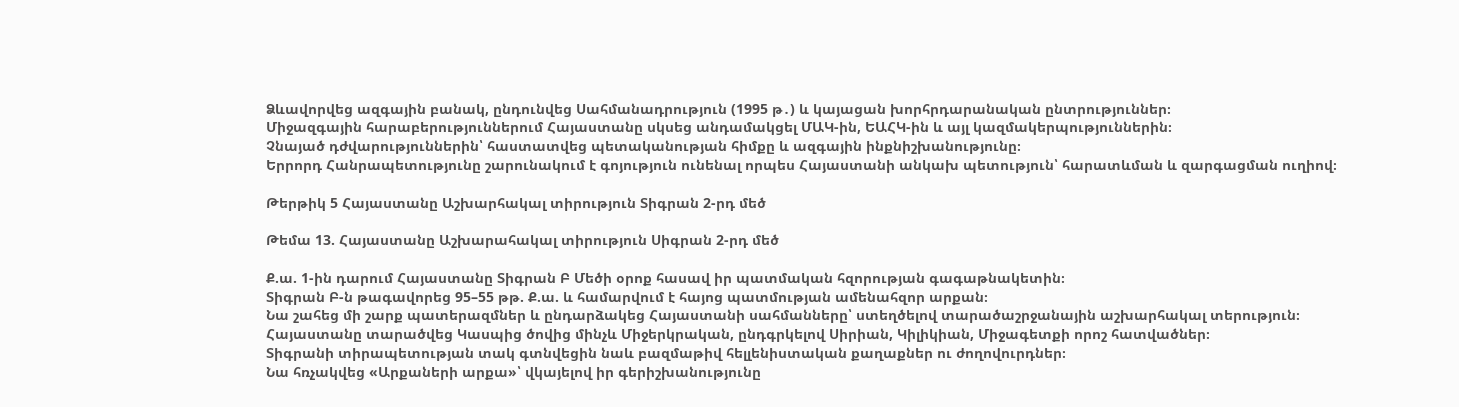Ձևավորվեց ազգային բանակ, ընդունվեց Սահմանադրություն (1995 թ․) և կայացան խորհրդարանական ընտրություններ։
Միջազգային հարաբերություններում Հայաստանը սկսեց անդամակցել ՄԱԿ-ին, ԵԱՀԿ-ին և այլ կազմակերպություններին։
Չնայած դժվարություններին՝ հաստատվեց պետականության հիմքը և ազգային ինքնիշխանությունը։
Երրորդ Հանրապետությունը շարունակում է գոյություն ունենալ որպես Հայաստանի անկախ պետություն՝ հարատևման և զարգացման ուղիով։

Թերթիկ 5 Հայաստանը Աշխարհակալ տիրություն Տիգրան 2-րդ մեծ

Թեմա 13. Հայաստանը Աշխարահակալ տիրություն Սիգրան 2-րդ մեծ

Ք.ա. 1-ին դարում Հայաստանը Տիգրան Բ Մեծի օրոք հասավ իր պատմական հզորության գագաթնակետին։
Տիգրան Բ-ն թագավորեց 95–55 թթ. Ք.ա. և համարվում է հայոց պատմության ամենահզոր արքան։
Նա շահեց մի շարք պատերազմներ և ընդարձակեց Հայաստանի սահմանները՝ ստեղծելով տարածաշրջանային աշխարհակալ տերություն։
Հայաստանը տարածվեց Կասպից ծովից մինչև Միջերկրական, ընդգրկելով Սիրիան, Կիլիկիան, Միջագետքի որոշ հատվածներ։
Տիգրանի տիրապետության տակ գտնվեցին նաև բազմաթիվ հելլենիստական քաղաքներ ու ժողովուրդներ։
Նա հռչակվեց «Արքաների արքա»՝ վկայելով իր գերիշխանությունը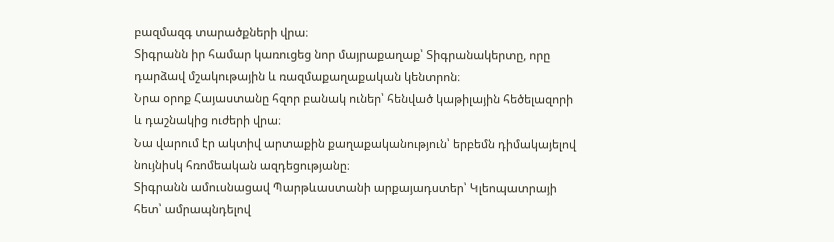բազմազգ տարածքների վրա։
Տիգրանն իր համար կառուցեց նոր մայրաքաղաք՝ Տիգրանակերտը, որը դարձավ մշակութային և ռազմաքաղաքական կենտրոն։
Նրա օրոք Հայաստանը հզոր բանակ ուներ՝ հենված կաթիլային հեծելազորի և դաշնակից ուժերի վրա։
Նա վարում էր ակտիվ արտաքին քաղաքականություն՝ երբեմն դիմակայելով նույնիսկ հռոմեական ազդեցությանը։
Տիգրանն ամուսնացավ Պարթևաստանի արքայադստեր՝ Կլեոպատրայի հետ՝ ամրապնդելով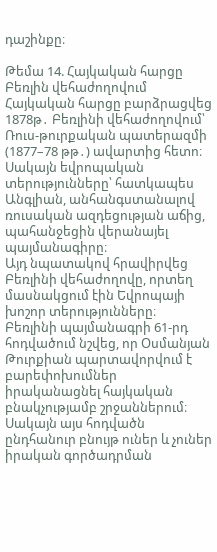դաշինքը։

Թեմա 14. Հայկական հարցը Բեռլին վեհաժողովում Հայկական հարցը բարձրացվեց 1878թ․ Բեռլինի վեհաժողովում՝ Ռուս-թուրքական պատերազմի (1877–78 թթ․) ավարտից հետո։ Սակայն եվրոպական տերությունները՝ հատկապես Անգլիան, անհանգստանալով ռուսական ազդեցության աճից, պահանջեցին վերանայել պայմանագիրը։
Այդ նպատակով հրավիրվեց Բեռլինի վեհաժողովը, որտեղ մասնակցում էին Եվրոպայի խոշոր տերությունները։
Բեռլինի պայմանագրի 61-րդ հոդվածում նշվեց, որ Օսմանյան Թուրքիան պարտավորվում է բարեփոխումներ իրականացնել հայկական բնակչությամբ շրջաններում։
Սակայն այս հոդվածն ընդհանուր բնույթ ուներ և չուներ իրական գործադրման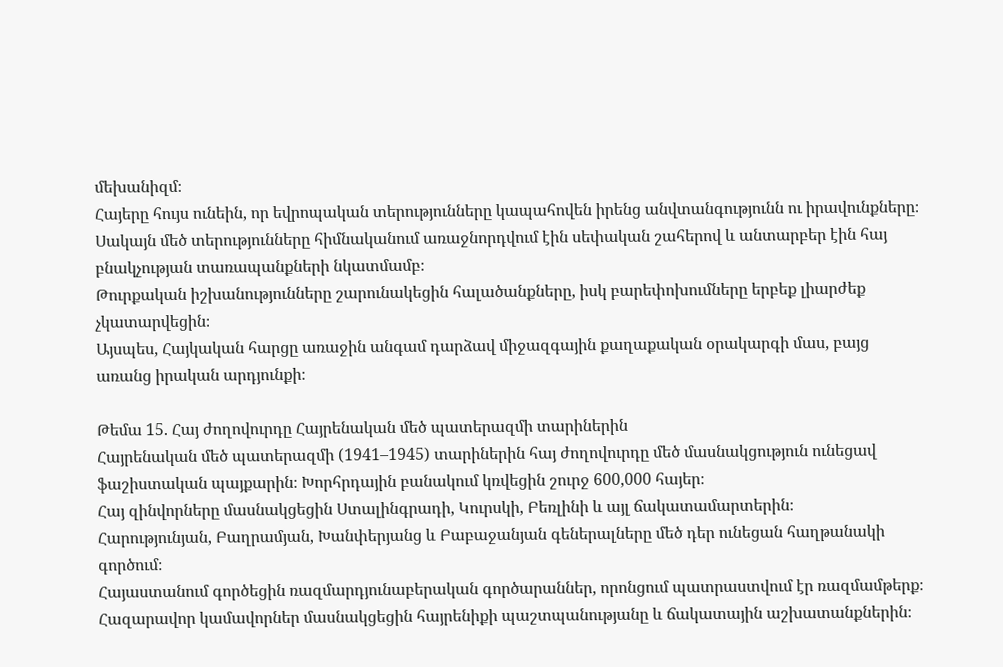մեխանիզմ։
Հայերը հույս ունեին, որ եվրոպական տերությունները կապահովեն իրենց անվտանգությունն ու իրավունքները։
Սակայն մեծ տերությունները հիմնականում առաջնորդվում էին սեփական շահերով և անտարբեր էին հայ բնակչության տառապանքների նկատմամբ։
Թուրքական իշխանությունները շարունակեցին հալածանքները, իսկ բարեփոխումները երբեք լիարժեք չկատարվեցին։
Այսպես, Հայկական հարցը առաջին անգամ դարձավ միջազգային քաղաքական օրակարգի մաս, բայց առանց իրական արդյունքի։

Թեմա 15. Հայ ժողովուրդը Հայրենական մեծ պատերազմի տարիներին
Հայրենական մեծ պատերազմի (1941–1945) տարիներին հայ ժողովուրդը մեծ մասնակցություն ունեցավ ֆաշիստական պայքարին։ Խորհրդային բանակում կռվեցին շուրջ 600,000 հայեր։
Հայ զինվորները մասնակցեցին Ստալինգրադի, Կուրսկի, Բեռլինի և այլ ճակատամարտերին։
Հարությունյան, Բաղրամյան, Խանփերյանց և Բաբաջանյան գեներալները մեծ դեր ունեցան հաղթանակի գործում։
Հայաստանում գործեցին ռազմարդյունաբերական գործարաններ, որոնցում պատրաստվում էր ռազմամթերք։
Հազարավոր կամավորներ մասնակցեցին հայրենիքի պաշտպանությանը և ճակատային աշխատանքներին։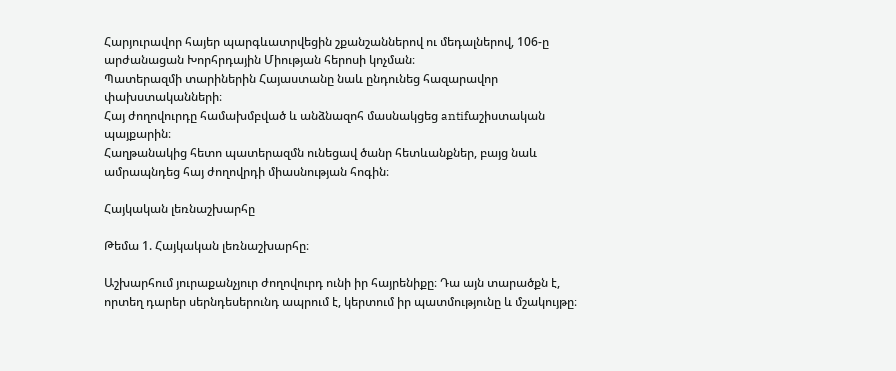Հարյուրավոր հայեր պարգևատրվեցին շքանշաններով ու մեդալներով, 106-ը արժանացան Խորհրդային Միության հերոսի կոչման։
Պատերազմի տարիներին Հայաստանը նաև ընդունեց հազարավոր փախստականների։
Հայ ժողովուրդը համախմբված և անձնազոհ մասնակցեց antifաշիստական պայքարին։
Հաղթանակից հետո պատերազմն ունեցավ ծանր հետևանքներ, բայց նաև ամրապնդեց հայ ժողովրդի միասնության հոգին։

Հայկական լեռնաշխարհը

Թեմա 1. Հայկական լեռնաշխարհը։

Աշխարհում յուրաքանչյուր ժողովուրդ ունի իր հայրենիքը։ Դա այն տարածքն է, որտեղ դարեր սերնդեսերունդ ապրում է, կերտում իր պատմությունը և մշակույթը։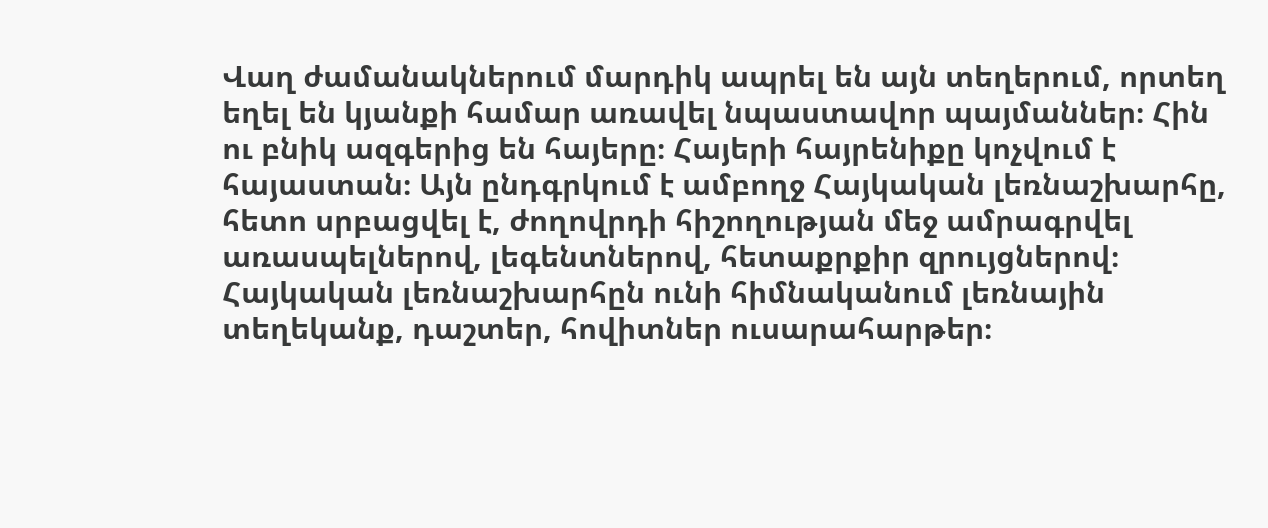Վաղ ժամանակներում մարդիկ ապրել են այն տեղերում, որտեղ եղել են կյանքի համար առավել նպաստավոր պայմաններ։ Հին ու բնիկ ազգերից են հայերը։ Հայերի հայրենիքը կոչվում է հայաստան։ Այն ընդգրկում է ամբողջ Հայկական լեռնաշխարհը, հետո սրբացվել է, ժողովրդի հիշողության մեջ ամրագրվել առասպելներով, լեգենտներով, հետաքրքիր զրույցներով։ Հայկական լեռնաշխարհըն ունի հիմնականում լեռնային տեղեկանք, դաշտեր, հովիտներ ուսարահարթեր։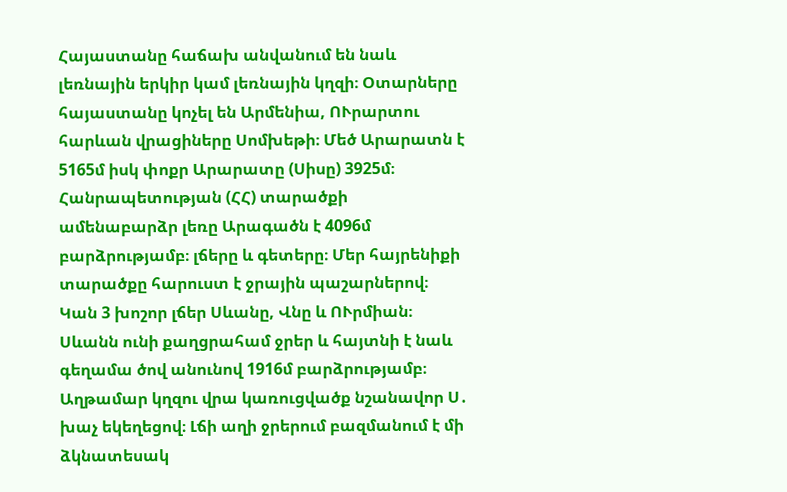Հայաստանը հաճախ անվանում են նաև լեռնային երկիր կամ լեռնային կղզի։ Օտարները հայաստանը կոչել են Արմենիա, ՈՒրարտու հարևան վրացիները Սոմխեթի։ Մեծ Արարատն է 5165մ իսկ փոքր Արարատը (Սիսը) 3925մ։ Հանրապետության (ՀՀ) տարածքի ամենաբարձր լեռը Արագածն է 4096մ բարձրությամբ։ լճերը և գետերը։ Մեր հայրենիքի տարածքը հարուստ է ջրային պաշարներով։ Կան 3 խոշոր լճեր Սևանը, Վնը և ՈՒրմիան։ Սևանն ունի քաղցրահամ ջրեր և հայտնի է նաև գեղամա ծով անունով 1916մ բարձրությամբ։ Աղթամար կղզու վրա կառուցվածք նշանավոր Ս․ խաչ եկեղեցով։ Լճի աղի ջրերում բազմանում է մի ձկնատեսակ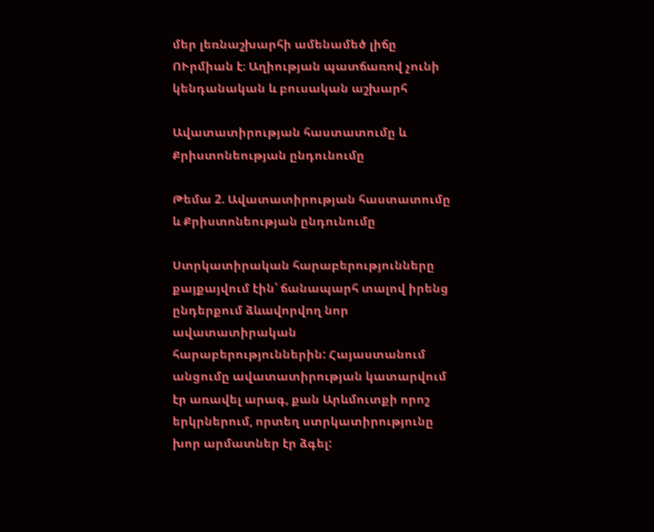մեր լեռնաշխարհի ամենամեծ լիճը ՈՒրմիան է։ Աղիության պատճառով չունի կենդանական և բուսական աշխարհ

Ավատատիրության հաստատումը և Քրիստոնեության ընդունումը

Թեմա 2. Ավատատիրության հաստատումը և Քրիստոնեության ընդունումը

Ստրկատիրական հարաբերությունները քայքայվում էին՝ ճանապարհ տալով իրենց ընդերքում ձևավորվող նոր ավատատիրական հարաբերություններին: Հայաստանում անցումը ավատատիրության կատարվում էր առավել արագ, քան Արևմուտքի որոշ երկրներում, որտեղ ստրկատիրությունը խոր արմատներ էր ձգել: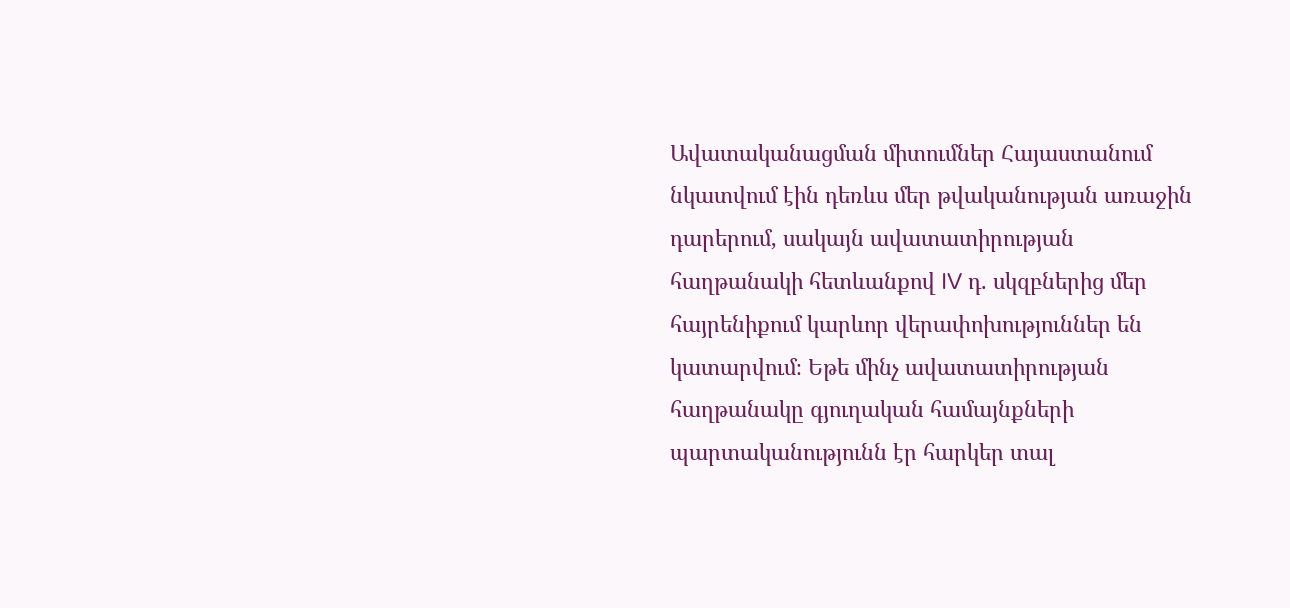Ավատականացման միտումներ Հայաստանում նկատվում էին դեռևս մեր թվականության առաջին դարերում, սակայն ավատատիրության հաղթանակի հետևանքով IV դ. սկզբներից մեր հայրենիքում կարևոր վերափոխություններ են կատարվում։ Եթե մինչ ավատատիրության հաղթանակը գյուղական համայնքների պարտականությունն էր հարկեր տալ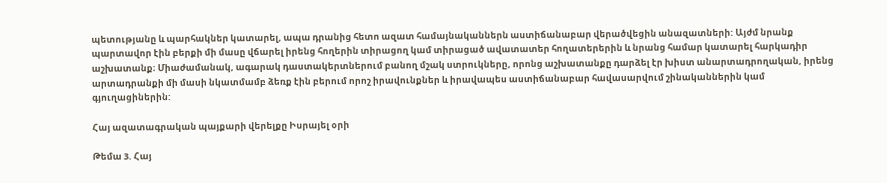պետությանը և պարհակներ կատարել, ապա դրանից հետո ազատ համայնականներն աստիճանաբար վերածվեցին անազատների: Այժմ նրանք պարտավոր էին բերքի մի մասը վճարել իրենց հողերին տիրացող կամ տիրացած ավատատեր հողատերերին և նրանց համար կատարել հարկադիր աշխատանք։ Միաժամանակ, ագարակ դաստակերտներում բանող մշակ ստրուկները, որոնց աշխատանքը դարձել էր խիստ անարտադրողական, իրենց արտադրանքի մի մասի նկատմամբ ձեռք էին բերում որոշ իրավունքներ և իրավապես աստիճանաբար հավասարվում շինականներին կամ գյուղացիներին:

Հայ ազատագրական պայքարի վերելքը Իսրայել օրի

Թեմա 3. Հայ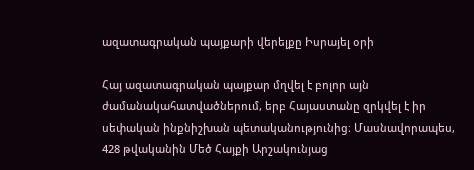ազատագրական պայքարի վերելքը Իսրայել օրի

Հայ ազատագրական պայքար մղվել է բոլոր այն ժամանակահատվածներում, երբ Հայաստանը զրկվել է իր սեփական ինքնիշխան պետականությունից։ Մասնավորապես, 428 թվականին Մեծ Հայքի Արշակունյաց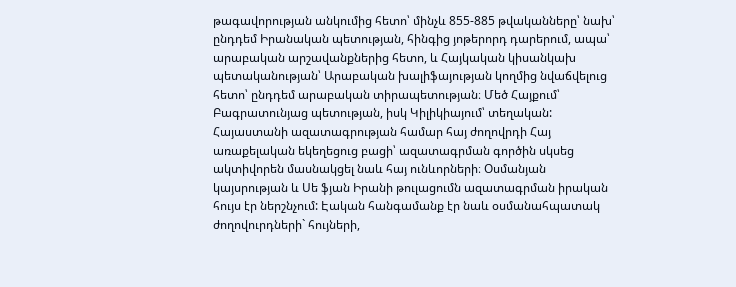թագավորության անկումից հետո՝ մինչև 855-885 թվականները՝ նախ՝ ընդդեմ Իրանական պետության, հինգից յոթերորդ դարերում, ապա՝ արաբական արշավանքներից հետո, և Հայկական կիսանկախ պետականության՝ Արաբական խալիֆայության կողմից նվաճվելուց հետո՝ ընդդեմ արաբական տիրապետության։ Մեծ Հայքում՝ Բագրատունյաց պետության, իսկ Կիլիկիայում՝ տեղական: Հայաստանի ազատագրության համար հայ ժողովրդի Հայ առաքելական եկեղեցուց բացի՝ ազատագրման գործին սկսեց ակտիվորեն մասնակցել նաև հայ ունևորների։ Օսմանյան կայսրության և Սե ֆյան Իրանի թուլացումն ազատագրման իրական հույս էր ներշնչում: Էական հանգամանք էր նաև օսմանահպատակ ժողովուրդների` հույների,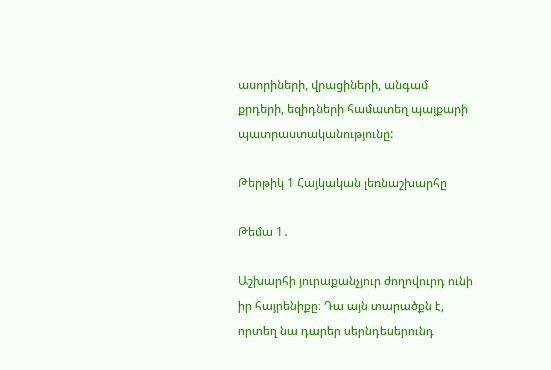ասորիների, վրացիների, անգամ քրդերի, եզիդների համատեղ պայքարի պատրաստականությունը:

Թերթիկ 1 Հայկական լեռնաշխարհը

Թեմա 1․

Աշխարհի յուրաքանչյուր ժողովուրդ ունի իր հայրենիքը։ Դա այն տարածքն է, որտեղ նա դարեր սերնդեսերունդ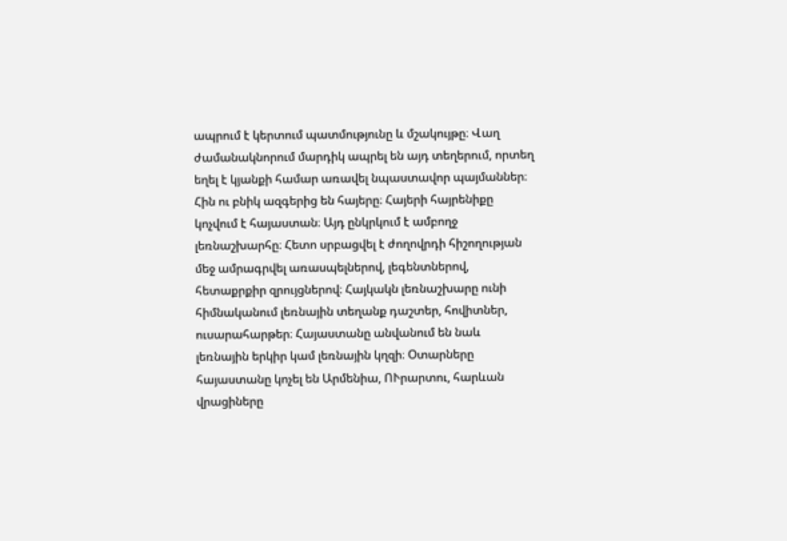ապրում է կերտում պատմությունը և մշակույթը։ Վաղ ժամանակնորում մարդիկ ապրել են այդ տեղերում, որտեղ եղել է կյանքի համար առավել նպաստավոր պայմաններ։ Հին ու բնիկ ազգերից են հայերը։ Հայերի հայրենիքը կոչվում է հայաստան։ Այդ ընկրկում է ամբողջ լեռնաշխարհը։ Հետո սրբացվել է ժողովրդի հիշողության մեջ ամրագրվել առասպելներով, լեգենտներով, հետաքրքիր զրույցներով։ Հայկակն լեռնաշխարը ունի հիմնականում լեռնային տեղանք դաշտեր, հովիտներ, ուսարահարթեր։ Հայաստանը անվանում են նաև լեռնային երկիր կամ լեռնային կղզի։ Օտարները հայաստանը կոչել են Արմենիա, ՈՒրարտու, հարևան վրացիները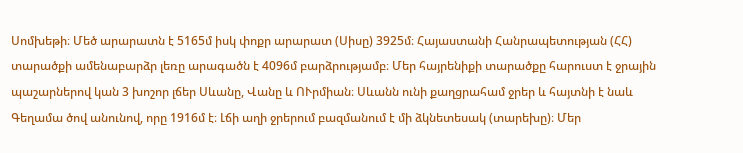Սոմխեթի։ Մեծ արարատն է 5165մ իսկ փոքր արարատ (Սիսը) 3925մ։ Հայաստանի Հանրապետության (ՀՀ) տարածքի ամենաբարձր լեռը արագածն է 4096մ բարձրությամբ։ Մեր հայրենիքի տարածքը հարուստ է ջրային պաշարներով կան 3 խոշոր լճեր Սևանը, Վանը և ՈՒրմիան։ Սևանն ունի քաղցրահամ ջրեր և հայտնի է նաև Գեղամա ծով անունով, որը 1916մ է։ Լճի աղի ջրերում բազմանում է մի ձկնետեսակ (տարեխը)։ Մեր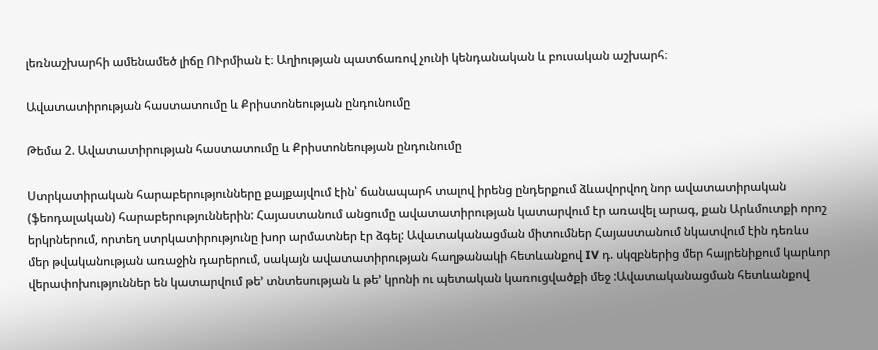լեռնաշխարհի ամենամեծ լիճը ՈՒրմիան է։ Աղիության պատճառով չունի կենդանական և բուսական աշխարհ։

Ավատատիրության հաստատումը և Քրիստոնեության ընդունումը

Թեմա 2. Ավատատիրության հաստատումը և Քրիստոնեության ընդունումը

Ստրկատիրական հարաբերությունները քայքայվում էին՝ ճանապարհ տալով իրենց ընդերքում ձևավորվող նոր ավատատիրական (ֆեոդալական) հարաբերություններին: Հայաստանում անցումը ավատատիրության կատարվում էր առավել արագ, քան Արևմուտքի որոշ երկրներում, որտեղ ստրկատիրությունը խոր արմատներ էր ձգել: Ավատականացման միտումներ Հայաստանում նկատվում էին դեռևս մեր թվականության առաջին դարերում, սակայն ավատատիրության հաղթանակի հետևանքով IV դ. սկզբներից մեր հայրենիքում կարևոր վերափոխություններ են կատարվում թե’ տնտեսության և թե’ կրոնի ու պետական կառուցվածքի մեջ :Ավատականացման հետևանքով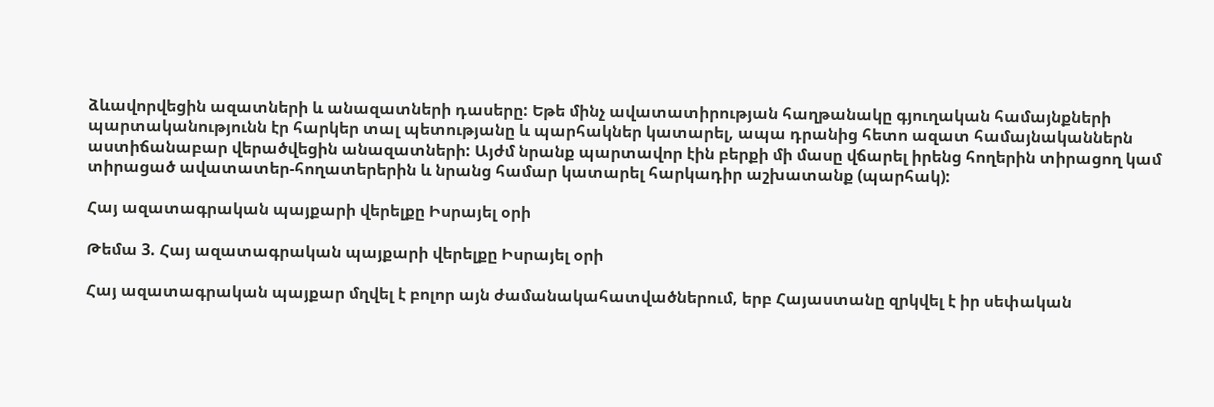ձևավորվեցին ազատների և անազատների դասերը: Եթե մինչ ավատատիրության հաղթանակը գյուղական համայնքների պարտականությունն էր հարկեր տալ պետությանը և պարհակներ կատարել, ապա դրանից հետո ազատ համայնականներն աստիճանաբար վերածվեցին անազատների: Այժմ նրանք պարտավոր էին բերքի մի մասը վճարել իրենց հողերին տիրացող կամ տիրացած ավատատեր-հողատերերին և նրանց համար կատարել հարկադիր աշխատանք (պարհակ):

Հայ ազատագրական պայքարի վերելքը Իսրայել օրի

Թեմա 3. Հայ ազատագրական պայքարի վերելքը Իսրայել օրի

Հայ ազատագրական պայքար մղվել է բոլոր այն ժամանակահատվածներում, երբ Հայաստանը զրկվել է իր սեփական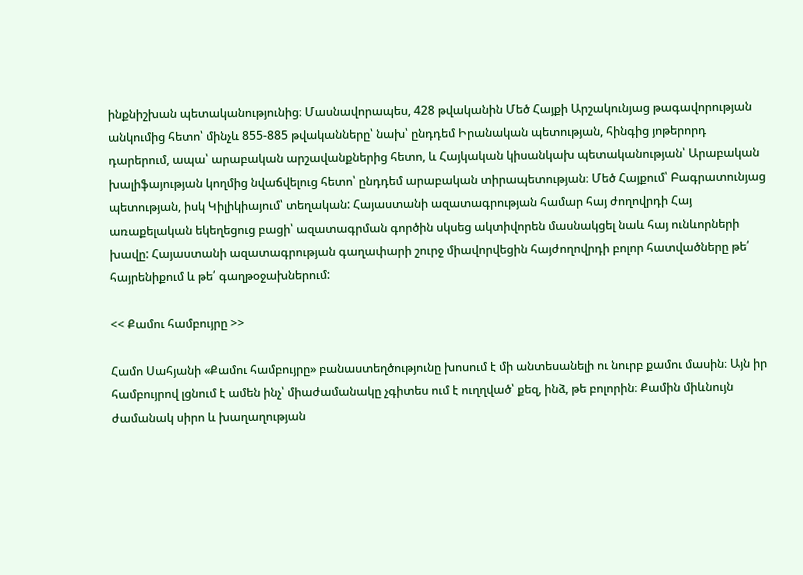ինքնիշխան պետականությունից։ Մասնավորապես, 428 թվականին Մեծ Հայքի Արշակունյաց թագավորության անկումից հետո՝ մինչև 855-885 թվականները՝ նախ՝ ընդդեմ Իրանական պետության, հինգից յոթերորդ դարերում, ապա՝ արաբական արշավանքներից հետո, և Հայկական կիսանկախ պետականության՝ Արաբական խալիֆայության կողմից նվաճվելուց հետո՝ ընդդեմ արաբական տիրապետության։ Մեծ Հայքում՝ Բագրատունյաց պետության, իսկ Կիլիկիայում՝ տեղական: Հայաստանի ազատագրության համար հայ ժողովրդի Հայ առաքելական եկեղեցուց բացի՝ ազատագրման գործին սկսեց ակտիվորեն մասնակցել նաև հայ ունևորների խավը: Հայաստանի ազատագրության գաղափարի շուրջ միավորվեցին հայժողովրդի բոլոր հատվածները թե՛ հայրենիքում և թե՛ գաղթօջախներում:

<< Քամու համբույրը >>

Համո Սահյանի «Քամու համբույրը» բանաստեղծությունը խոսում է մի անտեսանելի ու նուրբ քամու մասին։ Այն իր համբույրով լցնում է ամեն ինչ՝ միաժամանակը չգիտես ում է ուղղված՝ քեզ, ինձ, թե բոլորին։ Քամին միևնույն ժամանակ սիրո և խաղաղության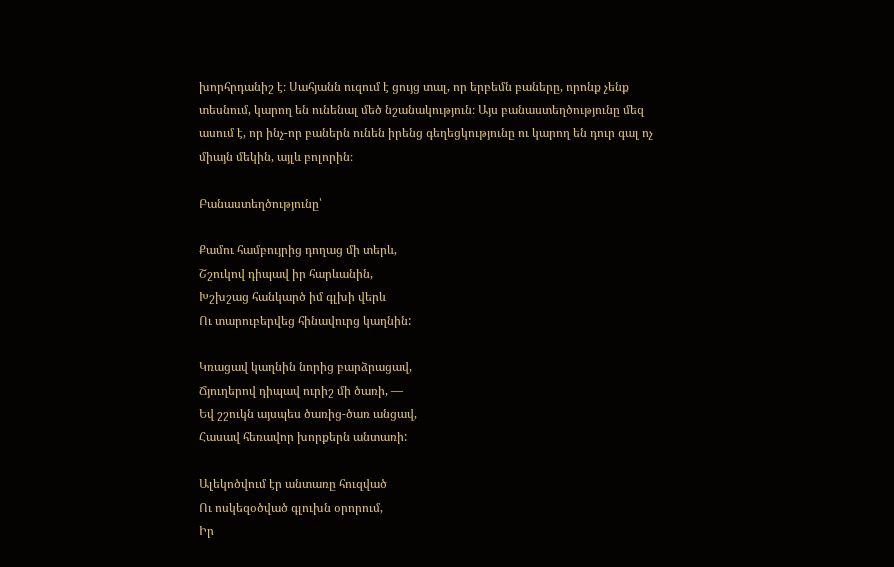խորհրդանիշ է։ Սահյանն ուզում է ցույց տալ, որ երբեմն բաները, որոնք չենք տեսնում, կարող են ունենալ մեծ նշանակություն։ Այս բանաստեղծությունը մեզ ասում է, որ ինչ-որ բաներն ունեն իրենց գեղեցկությունը ու կարող են դուր գալ ոչ միայն մեկին, այլև բոլորին։

Բանաստեղծությունը՝

Քամու համբույրից դողաց մի տերև,
Շշուկով դիպավ իր հարևանին,
Խշխշաց հանկարծ իմ գլխի վերև
Ու տարուբերվեց հինավուրց կաղնին:

Կռացավ կաղնին նորից բարձրացավ,
Ճյուղերով դիպավ ուրիշ մի ծառի, —
Եվ շշուկն այսպես ծառից-ծառ անցավ,
Հասավ հեռավոր խորքերն անտառի:

Ալեկոծվում էր անտառը հուզված
Ու ոսկեզօծված գլուխն օրորում,
Իր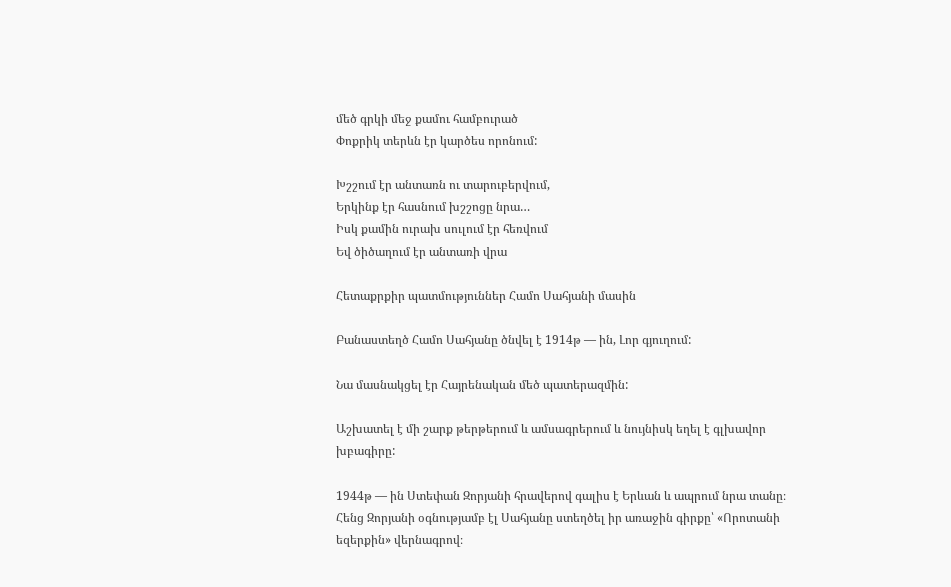մեծ գրկի մեջ քամու համբուրած
Փոքրիկ տերևն էր կարծես որոնում:

Խշշում էր անտառն ու տարուբերվում,
Երկինք էր հասնում խշշոցը նրա…
Իսկ քամին ուրախ սուլում էր հեռվում
Եվ ծիծաղում էր անտառի վրա

Հետաքրքիր պատմություններ Համո Սահյանի մասին

Բանաստեղծ Համո Սահյանը ծնվել է 1914թ — ին, Լոր գյուղում:

Նա մասնակցել էր Հայրենական մեծ պատերազմին:

Աշխատել է մի շարք թերթերում և ամսագրերում և նույնիսկ եղել է գլխավոր խբագիրը:

1944թ — ին Ստեփան Զորյանի հրավերով գալիս է Երևան և ապրում նրա տանը։ Հենց Զորյանի օգնությամբ էլ Սահյանը ստեղծել իր առաջին գիրքը՝ «Որոտանի եզերքին» վերնագրով։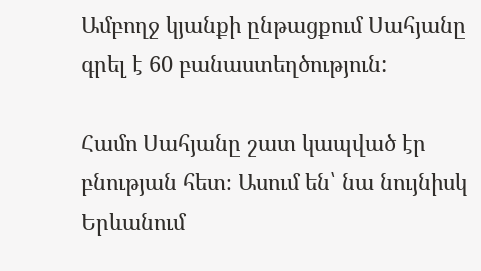Ամբողջ կյանքի ընթացքում Սահյանը գրել է 60 բանաստեղծություն:

Համո Սահյանը շատ կապված էր բնության հետ։ Ասում են՝ նա նույնիսկ Երևանում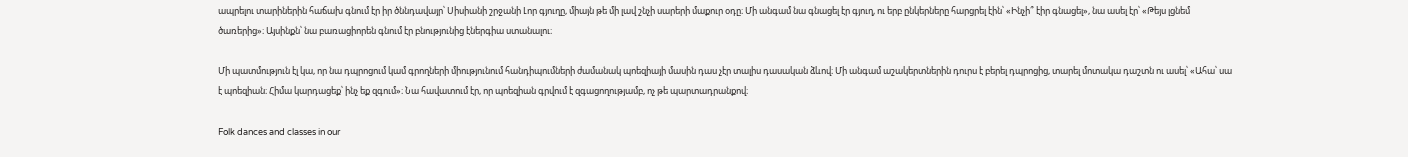ապրելու տարիներին հաճախ գնում էր իր ծննդավայր՝ Սիսիանի շրջանի Լոր գյուղը, միայն թե մի լավ շնչի սարերի մաքուր օդը։ Մի անգամ նա գնացել էր գյուղ, ու երբ ընկերները հարցրել էին՝ «Ինչի՞ էիր գնացել», նա ասել էր՝ «Թեյս լցնեմ ծառերից»։ Այսինքն՝ նա բառացիորեն գնում էր բնությունից էներգիա ստանալու։

Մի պատմություն էլ կա, որ նա դպրոցում կամ գրողների միությունում հանդիպումների ժամանակ պոեզիայի մասին դաս չէր տալիս դասական ձևով։ Մի անգամ աշակերտներին դուրս է բերել դպրոցից, տարել մոտակա դաշտն ու ասել՝ «Ահա՝ սա է պոեզիան։ Հիմա կարդացեք՝ ինչ եք զգում»։ Նա հավատում էր, որ պոեզիան գրվում է զգացողությամբ, ոչ թե պարտադրանքով։

Folk dances and classes in our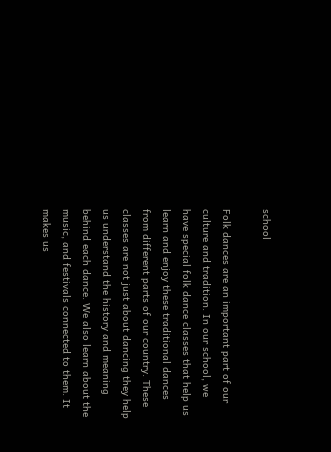school

Folk dances are an important part of our culture and tradition. In our school, we have special folk dance classes that help us learn and enjoy these traditional dances from different parts of our country. These classes are not just about dancing they help us understand the history and meaning behind each dance. We also learn about the music, and festivals connected to them. It makes us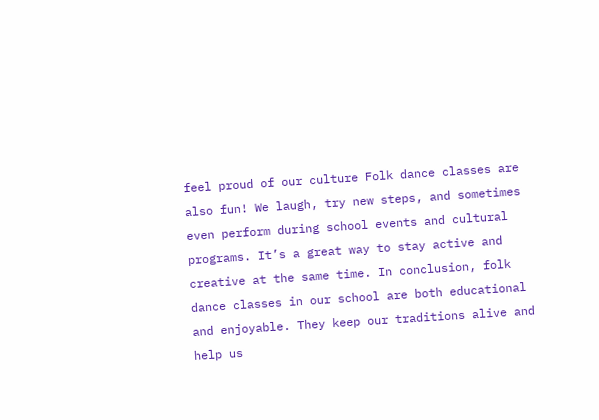feel proud of our culture Folk dance classes are also fun! We laugh, try new steps, and sometimes even perform during school events and cultural programs. It’s a great way to stay active and creative at the same time. In conclusion, folk dance classes in our school are both educational and enjoyable. They keep our traditions alive and help us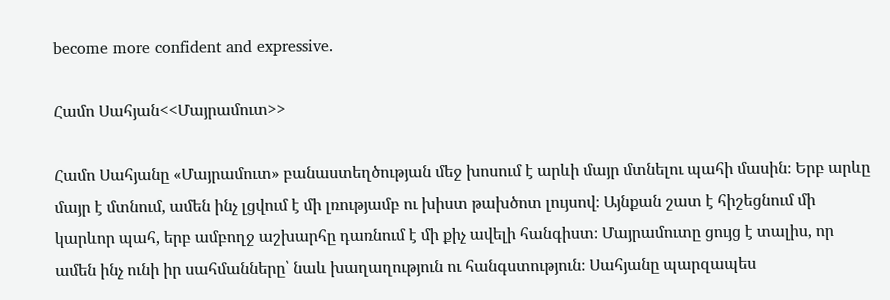become more confident and expressive.

Համո Սահյան<<Մայրամուտ>>

Համո Սահյանը «Մայրամուտ» բանաստեղծության մեջ խոսում է արևի մայր մտնելու պահի մասին։ Երբ արևը մայր է մտնում, ամեն ինչ լցվում է մի լռությամբ ու խիստ թախծոտ լույսով։ Այնքան շատ է հիշեցնում մի կարևոր պահ, երբ ամբողջ աշխարհը դառնում է մի քիչ ավելի հանգիստ։ Մայրամուտը ցույց է տալիս, որ ամեն ինչ ունի իր սահմանները՝ նաև խաղաղություն ու հանգստություն։ Սահյանը պարզապես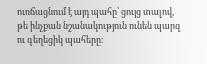ուռճացնում է այդ պահը՝ ցույց տալով, թե ինչքան նշանակություն ունեն պարզ ու գեղեցիկ պահերը։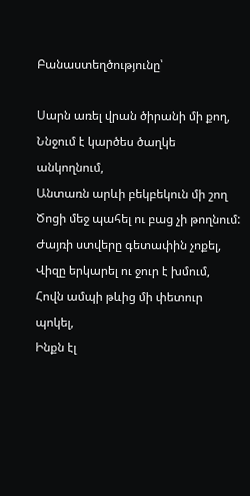Բանաստեղծությունը՝

Սարն առել վրան ծիրանի մի քող,
Ննջում է կարծես ծաղկե անկողնում,
Անտառն արևի բեկբեկուն մի շող
Ծոցի մեջ պահել ու բաց չի թողնում:
Ժայռի ստվերը գետափին չոքել,
Վիզը երկարել ու ջուր է խմում,
Հովն ամպի թևից մի փետուր պոկել,
Ինքն էլ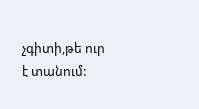չգիտի,թե ուր է տանում: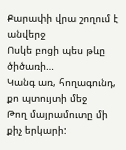Քարափի վրա շողում է անվերջ
Ոսկե բոցի պես թևը ծիծառի…
Կանգ առ, հողագունդ, քո պտույտի մեջ
Թող մայրամուտը մի քիչ երկարի: